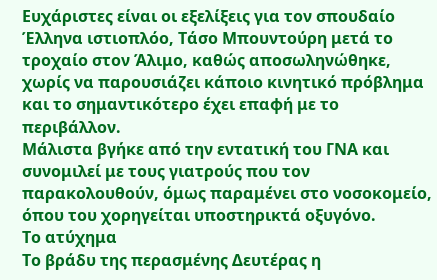Ευχάριστες είναι οι εξελίξεις για τον σπουδαίο Έλληνα ιστιοπλόο, Τάσο Μπουντούρη μετά το τροχαίο στον Άλιμο, καθώς αποσωληνώθηκε, χωρίς να παρουσιάζει κάποιο κινητικό πρόβλημα και το σημαντικότερο έχει επαφή με το περιβάλλον.
Μάλιστα βγήκε από την εντατική του ΓΝΑ και συνομιλεί με τους γιατρούς που τον παρακολουθούν, όμως παραμένει στο νοσοκομείο, όπου του χορηγείται υποστηρικτά οξυγόνο.
Το ατύχημα
Το βράδυ της περασμένης Δευτέρας η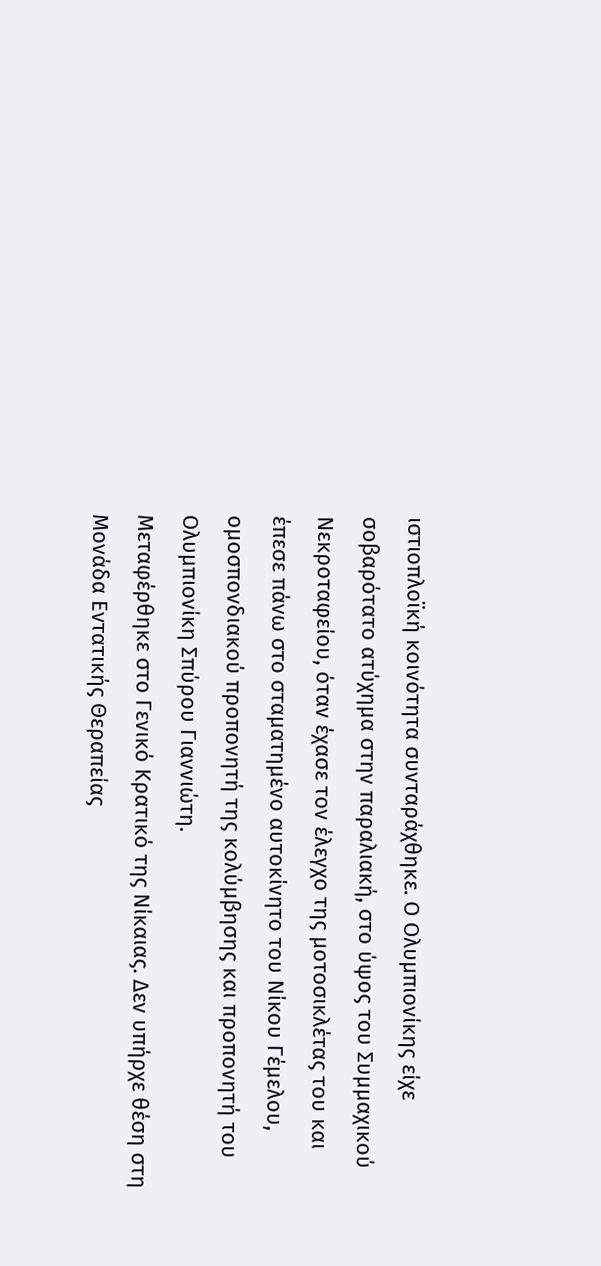ιστιοπλοϊκή κοινότητα συνταράχθηκε. Ο Ολυμπιονίκης είχε σοβαρότατο ατύχημα στην παραλιακή, στο ύψος του Συμμαχικού Νεκροταφείου, όταν έχασε τον έλεγχο της μοτοσικλέτας του και έπεσε πάνω στο σταματημένο αυτοκίνητο του Νίκου Γέμελου, ομοσπονδιακού προπονητή της κολύμβησης και προπονητή του Ολυμπιονίκη Σπύρου Γιαννιώτη.
Μεταφέρθηκε στο Γενικό Κρατικό της Νίκαιας. Δεν υπήρχε θέση στη Μονάδα Εντατικής Θεραπείας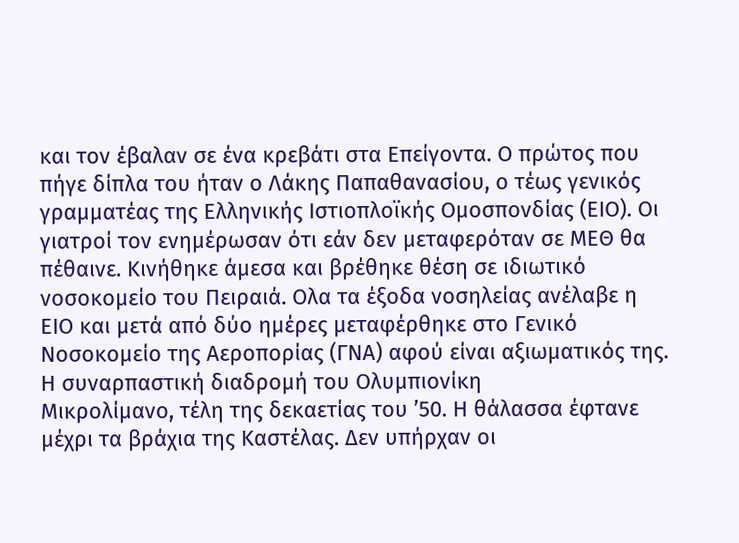και τον έβαλαν σε ένα κρεβάτι στα Επείγοντα. Ο πρώτος που πήγε δίπλα του ήταν ο Λάκης Παπαθανασίου, ο τέως γενικός γραμματέας της Ελληνικής Ιστιοπλοϊκής Ομοσπονδίας (ΕΙΟ). Οι γιατροί τον ενημέρωσαν ότι εάν δεν μεταφερόταν σε ΜΕΘ θα πέθαινε. Κινήθηκε άμεσα και βρέθηκε θέση σε ιδιωτικό νοσοκομείο του Πειραιά. Ολα τα έξοδα νοσηλείας ανέλαβε η ΕΙΟ και μετά από δύο ημέρες μεταφέρθηκε στο Γενικό Νοσοκομείο της Αεροπορίας (ΓΝΑ) αφού είναι αξιωματικός της.
Η συναρπαστική διαδρομή του Ολυμπιονίκη
Μικρολίμανο, τέλη της δεκαετίας του ’50. Η θάλασσα έφτανε μέχρι τα βράχια της Καστέλας. Δεν υπήρχαν οι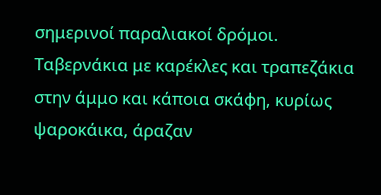σημερινοί παραλιακοί δρόμοι. Ταβερνάκια με καρέκλες και τραπεζάκια στην άμμο και κάποια σκάφη, κυρίως ψαροκάικα, άραζαν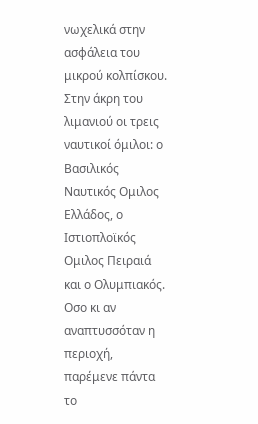νωχελικά στην ασφάλεια του μικρού κολπίσκου. Στην άκρη του λιμανιού οι τρεις ναυτικοί όμιλοι: ο Βασιλικός Ναυτικός Ομιλος Ελλάδος, ο Ιστιοπλοϊκός Ομιλος Πειραιά και ο Ολυμπιακός.
Οσο κι αν αναπτυσσόταν η περιοχή, παρέμενε πάντα το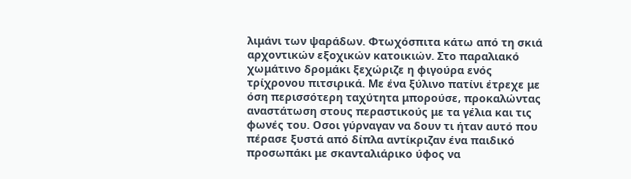λιμάνι των ψαράδων. Φτωχόσπιτα κάτω από τη σκιά αρχοντικών εξοχικών κατοικιών. Στο παραλιακό χωμάτινο δρομάκι ξεχώριζε η φιγούρα ενός τρίχρονου πιτσιρικά. Με ένα ξύλινο πατίνι έτρεχε με όση περισσότερη ταχύτητα μπορούσε, προκαλώντας αναστάτωση στους περαστικούς με τα γέλια και τις φωνές του. Οσοι γύρναγαν να δουν τι ήταν αυτό που πέρασε ξυστά από δίπλα αντίκριζαν ένα παιδικό προσωπάκι με σκανταλιάρικο ύφος να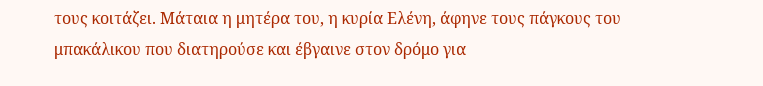τους κοιτάζει. Μάταια η μητέρα του, η κυρία Ελένη, άφηνε τους πάγκους του μπακάλικου που διατηρούσε και έβγαινε στον δρόμο για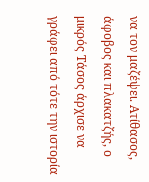να τον μαζέψει. Ατίθασος, άφοβος και πλακατζής, ο μικρός Τάσος άρχισε να γράφει από τότε την ιστορία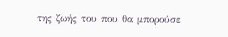της ζωής του που θα μπορούσε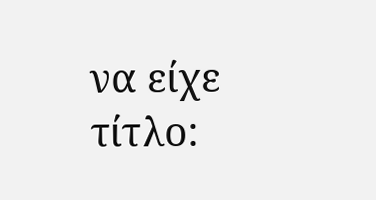να είχε τίτλο: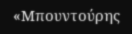«Μπουντούρης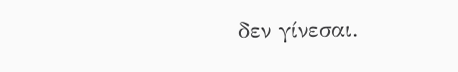δεν γίνεσαι.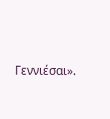Γεννιέσαι».